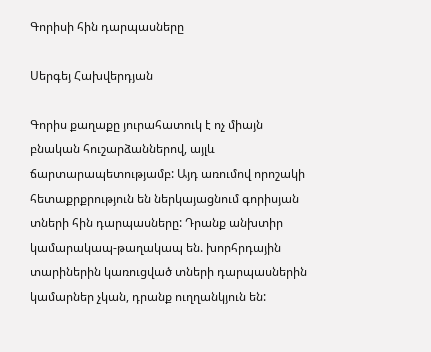Գորիսի հին դարպասները

Սերգեյ Հախվերդյան

Գորիս քաղաքը յուրահատուկ է ոչ միայն բնական հուշարձաններով, այլև ճարտարապետությամբ: Այդ առումով որոշակի հետաքրքրություն են ներկայացնում գորիսյան տների հին դարպասները: Դրանք անխտիր կամարակապ-թաղակապ են. խորհրդային տարիներին կառուցված տների դարպասներին կամարներ չկան, դրանք ուղղանկյուն են: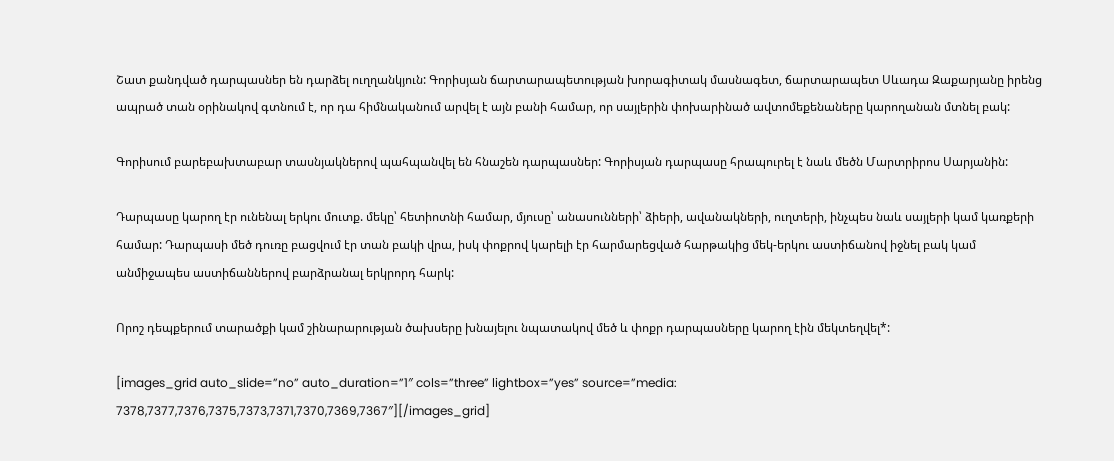Շատ քանդված դարպասներ են դարձել ուղղանկյուն: Գորիսյան ճարտարապետության խորագիտակ մասնագետ, ճարտարապետ Սևադա Զաքարյանը իրենց ապրած տան օրինակով գտնում է, որ դա հիմնականում արվել է այն բանի համար, որ սայլերին փոխարինած ավտոմեքենաները կարողանան մտնել բակ:

Գորիսում բարեբախտաբար տասնյակներով պահպանվել են հնաշեն դարպասներ: Գորիսյան դարպասը հրապուրել է նաև մեծն Մարտրիրոս Սարյանին:

Դարպասը կարող էր ունենալ երկու մուտք. մեկը՝ հետիոտնի համար, մյուսը՝ անասունների՝ ձիերի, ավանակների, ուղտերի, ինչպես նաև սայլերի կամ կառքերի համար: Դարպասի մեծ դուռը բացվում էր տան բակի վրա, իսկ փոքրով կարելի էր հարմարեցված հարթակից մեկ-երկու աստիճանով իջնել բակ կամ անմիջապես աստիճաններով բարձրանալ երկրորդ հարկ:

Որոշ դեպքերում տարածքի կամ շինարարության ծախսերը խնայելու նպատակով մեծ և փոքր դարպասները կարող էին մեկտեղվել*:

[images_grid auto_slide=”no” auto_duration=”1″ cols=”three” lightbox=”yes” source=”media: 7378,7377,7376,7375,7373,7371,7370,7369,7367″][/images_grid]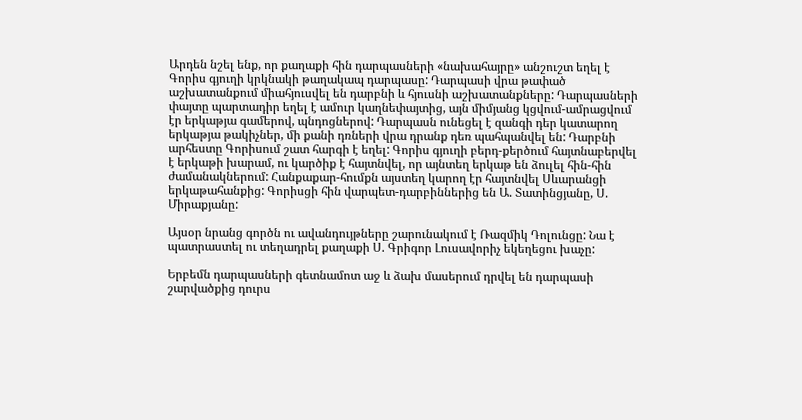Արդեն նշել ենք, որ քաղաքի հին դարպասների «նախահայրը» անշուշտ եղել է Գորիս գյուղի կրկնակի թաղակապ դարպասը: Դարպասի վրա թափած աշխատանքում միահյուսվել են դարբնի և հյուսնի աշխատանքները: Դարպասների փայտը պարտադիր եղել է ամուր կաղնեփայտից, այն միմյանց կցվում-ամրացվում էր երկաթյա գամերով, պնդոցներով: Դարպասն ունեցել է զանգի դեր կատարող երկաթյա թակիչներ, մի քանի դռների վրա դրանք դեռ պահպանվել են: Դարբնի արհեստը Գորիսում շատ հարգի է եղել: Գորիս գյուղի բերդ-քերծում հայտնաբերվել է երկաթի խարամ, ու կարծիք է հայտնվել, որ այնտեղ երկաթ են ձուլել հին-հին ժամանակներում: Հանքաքար-հումքն այստեղ կարող էր հայտնվել Սևարանցի երկաթահանքից: Գորիսցի հին վարպետ-դարբիններից են Ա. Տատինցյանը, Ս. Միրաքյանը:

Այսօր նրանց գործն ու ավանդույթները շարունակում է Ռազմիկ Դոլունցը: Նա է պատրաստել ու տեղադրել քաղաքի Ս. Գրիգոր Լուսավորիչ եկեղեցու խաչը:

Երբեմն դարպասների գետնամոտ աջ և ձախ մասերում դրվել են դարպասի շարվածքից դուրս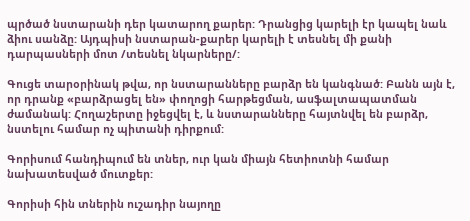պրծած նստարանի դեր կատարող քարեր: Դրանցից կարելի էր կապել նաև ձիու սանձը: Այդպիսի նստարան-քարեր կարելի է տեսնել մի քանի դարպասների մոտ /տեսնել նկարները/:

Գուցե տարօրինակ թվա, որ նստարանները բարձր են կանգնած: Բանն այն է, որ դրանք «բարձրացել են» փողոցի հարթեցման, ասֆալտապատման ժամանակ: Հողաշերտը իջեցվել է, և նստարանները հայտնվել են բարձր, նստելու համար ոչ պիտանի դիրքում:

Գորիսում հանդիպում են տներ, ուր կան միայն հետիոտնի համար նախատեսված մուտքեր:

Գորիսի հին տներին ուշադիր նայողը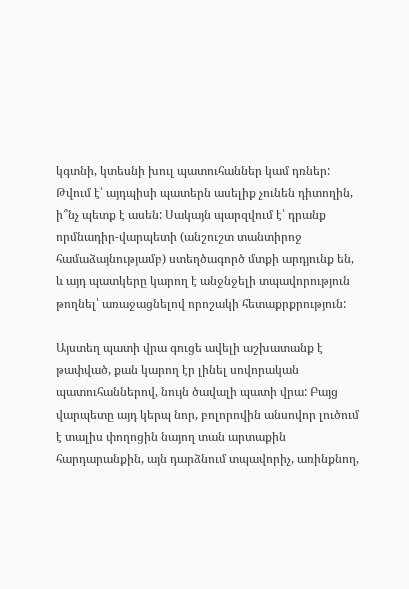կգտնի, կտեսնի խուլ պատուհաններ կամ դռներ: Թվում է՝ այդպիսի պատերն ասելիք չունեն դիտողին, ի՞նչ պետք է ասեն: Սակայն պարզվում է՝ դրանք որմնադիր-վարպետի (անշուշտ տանտիրոջ համաձայնությամբ) ստեղծագործ մտքի արդյունք են, և այդ պատկերը կարող է անջնջելի տպավորություն թողնել՝ առաջացնելով որոշակի հետաքրքրություն:

Այստեղ պատի վրա գուցե ավելի աշխատանք է թափված, քան կարող էր լինել սովորական պատուհաններով, նույն ծավալի պատի վրա: Բայց վարպետը այդ կերպ նոր, բոլորովին անսովոր լուծում է տալիս փողոցին նայող տան արտաքին հարդարանքին, այն դարձնում տպավորիչ, առինքնող,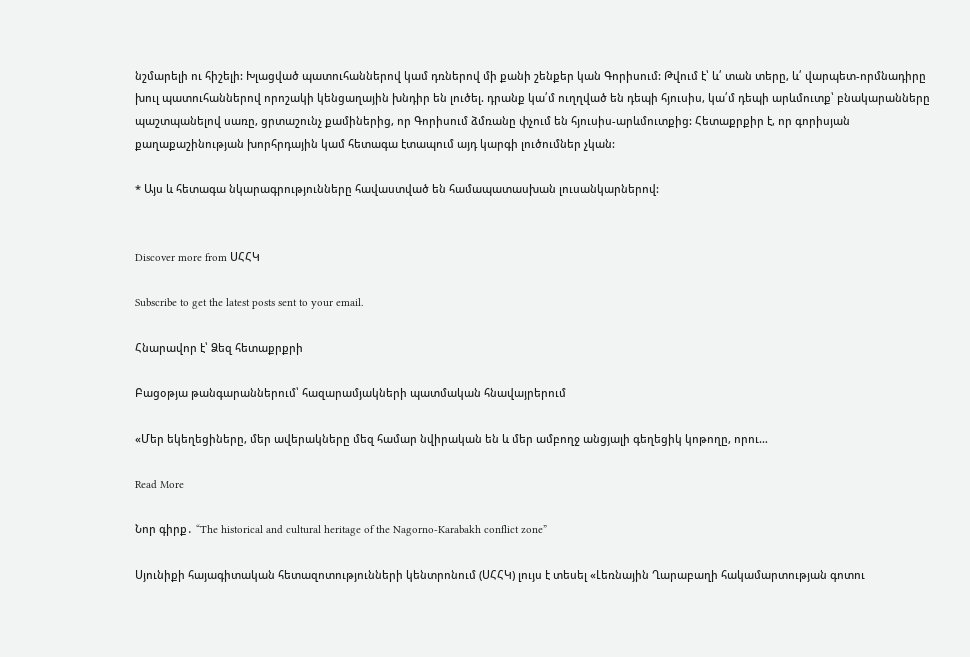նշմարելի ու հիշելի: Խլացված պատուհաններով կամ դռներով մի քանի շենքեր կան Գորիսում: Թվում է՝ և՛ տան տերը, և՛ վարպետ-որմնադիրը խուլ պատուհաններով որոշակի կենցաղային խնդիր են լուծել. դրանք կա՛մ ուղղված են դեպի հյուսիս, կա՛մ դեպի արևմուտք՝ բնակարանները պաշտպանելով սառը, ցրտաշունչ քամիներից, որ Գորիսում ձմռանը փչում են հյուսիս-արևմուտքից: Հետաքրքիր է, որ գորիսյան քաղաքաշինության խորհրդային կամ հետագա էտապում այդ կարգի լուծումներ չկան:

* Այս և հետագա նկարագրությունները հավաստված են համապատասխան լուսանկարներով:


Discover more from ՍՀՀԿ

Subscribe to get the latest posts sent to your email.

Հնարավոր է՝ Ձեզ հետաքրքրի

Բացօթյա թանգարաններում՝ հազարամյակների պատմական հնավայրերում

«Մեր եկեղեցիները, մեր ավերակները մեզ համար նվիրական են և մեր ամբողջ անցյալի գեղեցիկ կոթողը, որու…

Read More

Նոր գիրք․ “The historical and cultural heritage of the Nagorno-Karabakh conflict zone”

Սյունիքի հայագիտական հետազոտությունների կենտրոնում (ՍՀՀԿ) լույս է տեսել «Լեռնային Ղարաբաղի հակամարտության գոտու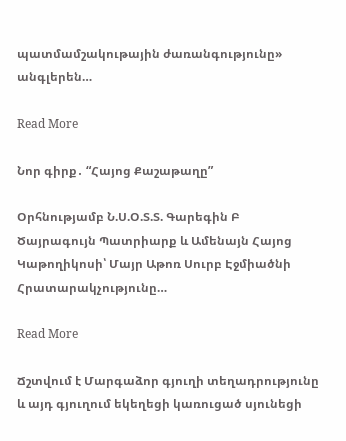պատմամշակութային ժառանգությունը» անգլերեն…

Read More

Նոր գիրք․ “Հայոց Քաշաթաղը”

Օրհնությամբ Ն.Ս.Օ.Տ.Տ. Գարեգին Բ Ծայրագույն Պատրիարք և Ամենայն Հայոց Կաթողիկոսի՝ Մայր Աթոռ Սուրբ Էջմիածնի Հրատարակչությունը…

Read More

Ճշտվում է Մարգաձոր գյուղի տեղադրությունը և այդ գյուղում եկեղեցի կառուցած սյունեցի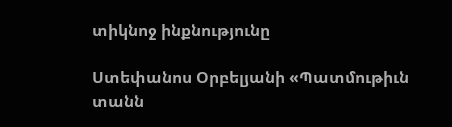տիկնոջ ինքնությունը

Ստեփանոս Օրբելյանի «Պատմութիւն տանն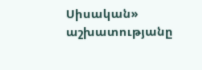Սիսական» աշխատությանը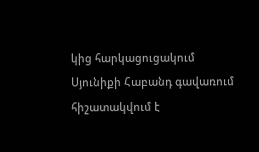կից հարկացուցակում Սյունիքի Հաբանդ գավառում հիշատակվում է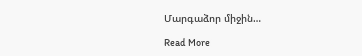Մարգաձոր միջին…

Read More